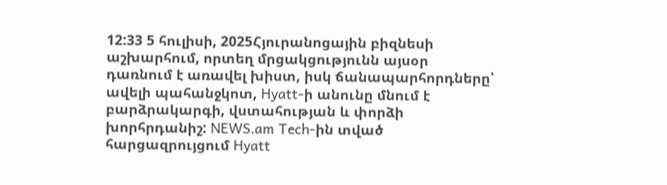12:33 5 հուլիսի, 2025Հյուրանոցային բիզնեսի աշխարհում, որտեղ մրցակցությունն այսօր դառնում է առավել խիստ, իսկ ճանապարհորդները՝ ավելի պահանջկոտ, Hyatt-ի անունը մնում է բարձրակարգի, վստահության և փորձի խորհրդանիշ: NEWS.am Tech-ին տված հարցազրույցում Hyatt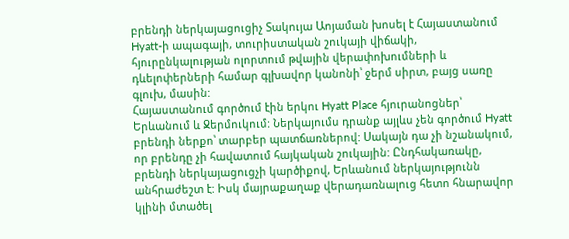բրենդի ներկայացուցիչ Տակույա Աոյաման խոսել է Հայաստանում Hyatt-ի ապագայի, տուրիստական շուկայի վիճակի, հյուրընկալության ոլորտում թվային վերափոխումների և դևելոփերների համար գլխավոր կանոնի՝ ջերմ սիրտ, բայց սառը գլուխ, մասին:
Հայաստանում գործում էին երկու Hyatt Place հյուրանոցներ՝ Երևանում և Ջերմուկում: Ներկայումս դրանք այլևս չեն գործում Hyatt բրենդի ներքո՝ տարբեր պատճառներով: Սակայն դա չի նշանակում, որ բրենդը չի հավատում հայկական շուկային: Ընդհակառակը, բրենդի ներկայացուցչի կարծիքով, Երևանում ներկայությունն անհրաժեշտ է: Իսկ մայրաքաղաք վերադառնալուց հետո հնարավոր կլինի մտածել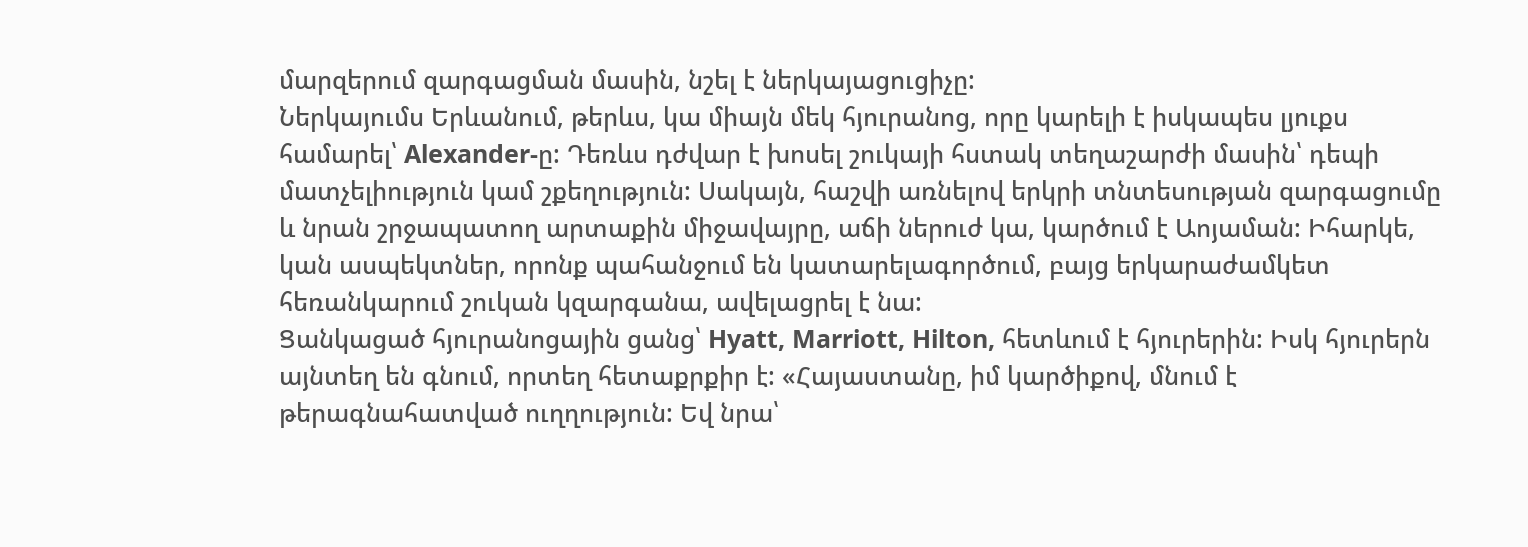մարզերում զարգացման մասին, նշել է ներկայացուցիչը:
Ներկայումս Երևանում, թերևս, կա միայն մեկ հյուրանոց, որը կարելի է իսկապես լյուքս համարել՝ Alexander-ը: Դեռևս դժվար է խոսել շուկայի հստակ տեղաշարժի մասին՝ դեպի մատչելիություն կամ շքեղություն: Սակայն, հաշվի առնելով երկրի տնտեսության զարգացումը և նրան շրջապատող արտաքին միջավայրը, աճի ներուժ կա, կարծում է Աոյաման: Իհարկե, կան ասպեկտներ, որոնք պահանջում են կատարելագործում, բայց երկարաժամկետ հեռանկարում շուկան կզարգանա, ավելացրել է նա:
Ցանկացած հյուրանոցային ցանց՝ Hyatt, Marriott, Hilton, հետևում է հյուրերին: Իսկ հյուրերն այնտեղ են գնում, որտեղ հետաքրքիր է: «Հայաստանը, իմ կարծիքով, մնում է թերագնահատված ուղղություն: Եվ նրա՝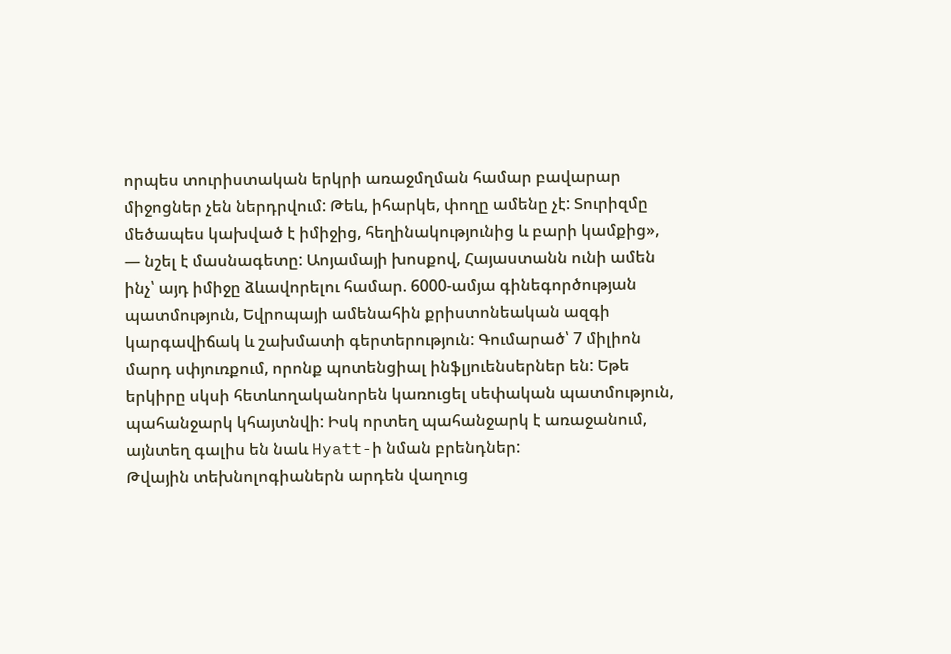որպես տուրիստական երկրի առաջմղման համար բավարար միջոցներ չեն ներդրվում: Թեև, իհարկե, փողը ամենը չէ: Տուրիզմը մեծապես կախված է իմիջից, հեղինակությունից և բարի կամքից», — նշել է մասնագետը: Աոյամայի խոսքով, Հայաստանն ունի ամեն ինչ՝ այդ իմիջը ձևավորելու համար. 6000-ամյա գինեգործության պատմություն, Եվրոպայի ամենահին քրիստոնեական ազգի կարգավիճակ և շախմատի գերտերություն: Գումարած՝ 7 միլիոն մարդ սփյուռքում, որոնք պոտենցիալ ինֆլյուենսերներ են: Եթե երկիրը սկսի հետևողականորեն կառուցել սեփական պատմություն, պահանջարկ կհայտնվի: Իսկ որտեղ պահանջարկ է առաջանում, այնտեղ գալիս են նաև Hyatt-ի նման բրենդներ:
Թվային տեխնոլոգիաներն արդեն վաղուց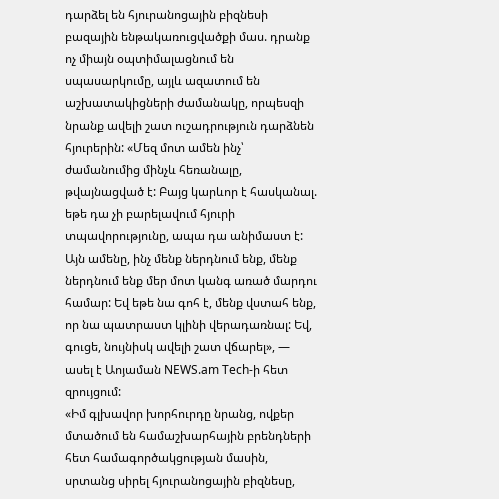դարձել են հյուրանոցային բիզնեսի բազային ենթակառուցվածքի մաս. դրանք ոչ միայն օպտիմալացնում են սպասարկումը, այլև ազատում են աշխատակիցների ժամանակը, որպեսզի նրանք ավելի շատ ուշադրություն դարձնեն հյուրերին: «Մեզ մոտ ամեն ինչ՝ ժամանումից մինչև հեռանալը, թվայնացված է: Բայց կարևոր է հասկանալ. եթե դա չի բարելավում հյուրի տպավորությունը, ապա դա անիմաստ է: Այն ամենը, ինչ մենք ներդնում ենք, մենք ներդնում ենք մեր մոտ կանգ առած մարդու համար: Եվ եթե նա գոհ է, մենք վստահ ենք, որ նա պատրաստ կլինի վերադառնալ: Եվ, գուցե, նույնիսկ ավելի շատ վճարել», — ասել է Աոյաման NEWS.am Tech-ի հետ զրույցում:
«Իմ գլխավոր խորհուրդը նրանց, ովքեր մտածում են համաշխարհային բրենդների հետ համագործակցության մասին, սրտանց սիրել հյուրանոցային բիզնեսը,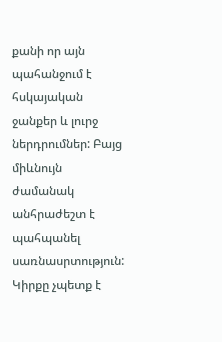քանի որ այն պահանջում է հսկայական ջանքեր և լուրջ ներդրումներ: Բայց միևնույն ժամանակ անհրաժեշտ է պահպանել սառնասրտություն: Կիրքը չպետք է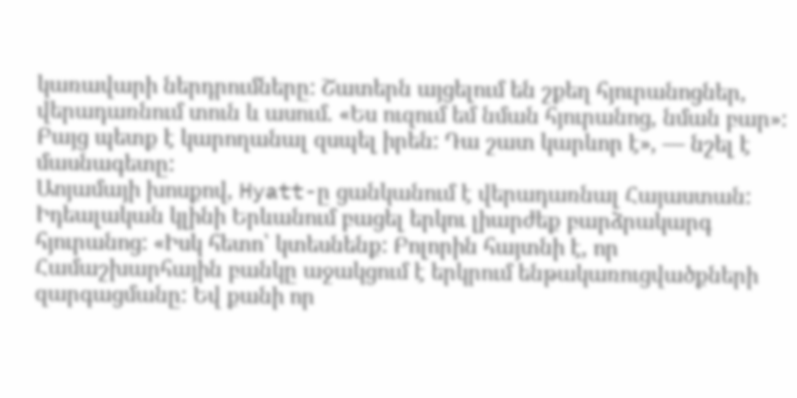կառավարի ներդրումները: Շատերն այցելում են շքեղ հյուրանոցներ, վերադառնում տուն և ասում. «Ես ուզում եմ նման հյուրանոց, նման բար»: Բայց պետք է կարողանալ զսպել իրեն: Դա շատ կարևոր է», — նշել է մասնագետը:
Աոյամայի խոսքով, Hyatt-ը ցանկանում է վերադառնալ Հայաստան: Իդեալական կլինի Երևանում բացել երկու լիարժեք բարձրակարգ հյուրանոց: «Իսկ հետո՝ կտեսնենք: Բոլորին հայտնի է, որ Համաշխարհային բանկը աջակցում է երկրում ենթակառուցվածքների զարգացմանը: Եվ քանի որ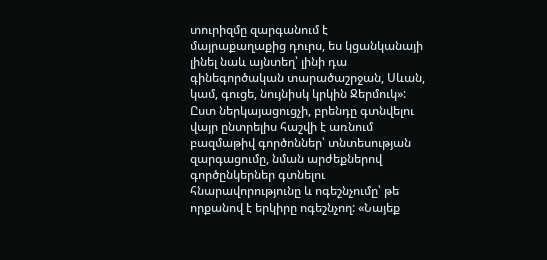տուրիզմը զարգանում է մայրաքաղաքից դուրս, ես կցանկանայի լինել նաև այնտեղ՝ լինի դա գինեգործական տարածաշրջան, Սևան, կամ, գուցե, նույնիսկ կրկին Ջերմուկ»:
Ըստ ներկայացուցչի, բրենդը գտնվելու վայր ընտրելիս հաշվի է առնում բազմաթիվ գործոններ՝ տնտեսության զարգացումը, նման արժեքներով գործընկերներ գտնելու հնարավորությունը և ոգեշնչումը՝ թե որքանով է երկիրը ոգեշնչող: «Նայեք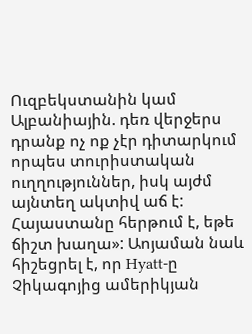Ուզբեկստանին կամ Ալբանիային. դեռ վերջերս դրանք ոչ ոք չէր դիտարկում որպես տուրիստական ուղղություններ, իսկ այժմ այնտեղ ակտիվ աճ է: Հայաստանը հերթում է, եթե ճիշտ խաղա»: Աոյաման նաև հիշեցրել է, որ Hyatt-ը Չիկագոյից ամերիկյան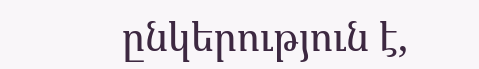ընկերություն է,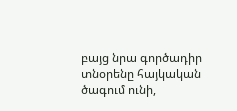բայց նրա գործադիր տնօրենը հայկական ծագում ունի,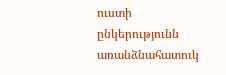ուստի ընկերությունն առանձնահատուկ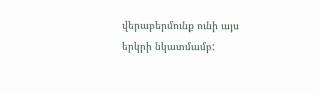վերաբերմունք ունի այս երկրի նկատմամբ: